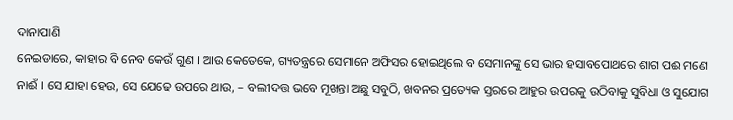ଦାନାପାଣି
ନେଇଡାରେ, କାହାର ବି ନେବ କେଉଁ ଗୁଣ । ଆଉ କେତେକେ, ଗ୍ୟତନ୍ତ୍ରରେ ସେମାନେ ଅଫିସର ହୋଇଥିଲେ ବ ସେମାନଙ୍କୁ ସେ ଭାର ହସାବପୋଥରେ ଶାଗ ପଈ ମଣେ ନାଈଁ । ସେ ଯାହା ହେଉ, ସେ ଯେଢେ ଉପରେ ଥାଉ, – ବଲୀଦତ୍ତ ଭବେ ମୂଖନ୍ତା ଅଛୁ ସବୁଠି, ଖବନର ପ୍ରତ୍ୟେକ ସ୍ତରରେ ଆହୁର ଉପରକୁ ଉଠିବାକୁ ସୁବିଧା ଓ ସୁଯୋଗ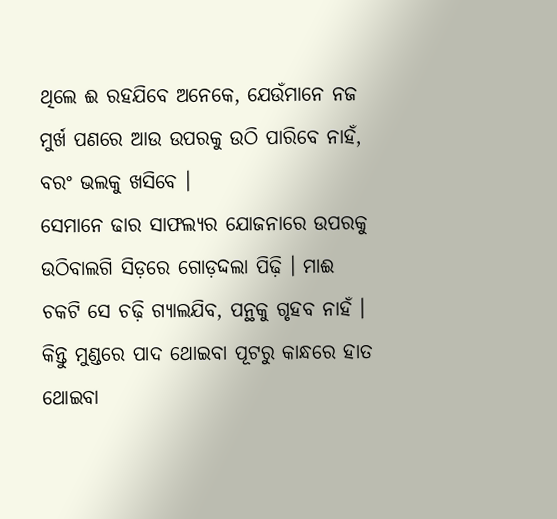ଥିଲେ ଈ ରହଯିବେ ଅନେକେ, ଯେଉଁମାନେ ନଜ ମୁର୍ଖ ପଣରେ ଆଉ ଉପରକୁ ଉଠି ପାରିବେ ନାହଁ, ବରଂ ଭଲକୁ ଖସିବେ ।
ସେମାନେ ଢାର ସାଫଲ୍ୟର ଯୋଜନାରେ ଉପରକୁ ଉଠିବାଲଗି ସିଡ଼ରେ ଗୋଡ଼ଦ୍ଦଲା ପିଢ଼ି । ମାଈ ଚକଟି ସେ ଚଢ଼ି ଗ୍ୟାଲଯିବ, ପନ୍ଥକୁ ଗୃହବ ନାହଁ ।
କିନ୍ତୁ ମୁଣ୍ଡରେ ପାଦ ଥୋଇବା ପୂଟରୁ କାନ୍ଧରେ ହାତ ଥୋଇବା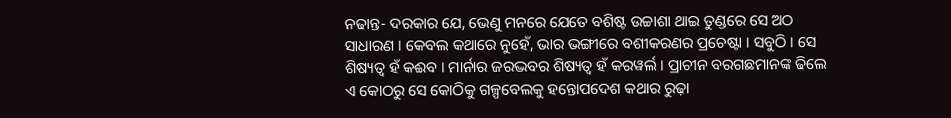ନଢାନ୍ତ- ଦରକାର ଯେ, ଭେଣୁ ମନରେ ଯେତେ ବଶିଷ୍ଟ ଉଚ୍ଚାଶା ଥାଇ ତୁଣ୍ଡରେ ସେ ଅଠ ସାଧାରଣ । କେବଲ କଥାରେ ନୁହେଁ, ଭାର ଭଙ୍ଗୀରେ ବଶୀକରଣର ପ୍ରଚେଷ୍ଟା । ସବୁଠି । ସେ ଶିଷ୍ୟତ୍ଵ ହଁ କଈବ । ମାର୍ନାର ଜରଦ୍ଭବର ଶିଷ୍ୟତ୍ବ ହଁ କରୱର୍ଲ । ପ୍ରାଚୀନ ବରଗଛମାନଙ୍କ ଢିଲେ ଏ କୋଠରୁ ସେ କୋଠିକୁ ଗଳ୍ପବେଲକୁ ହନ୍ତୋପଦେଶ କଥାର ରୁଢ଼ା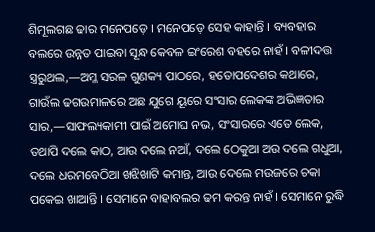ଶିମୂଲଗଛ ଢାର ମନେପଡ଼େ । ମନେପଡ଼େ ସେହ କାହାନ୍ତି । ବ୍ୟବହାର ବଲରେ ଉନ୍ନତ ପାଇବା ସୂନ୍ଧ କେବଳ ଇଂରେଶ ବହରେ ନାହଁ । ବଳୀଦତ୍ତ ସ୍ତ୍ରରୁଥଲ,—ଅମ୍ଳ ସରଳ ଗୁଣକ୍ୟ ପାଠରେ, ହତୋପଦେଶର କଥାରେ, ଗାଉଁଲ ଢଗଉମାଳରେ ଅଛ ଯୁଗେ ୟୂରେ ସଂସାର ଲେକଙ୍କ ଅଭିଜ୍ଞତାର ସାର,—ସାଫଲ୍ୟକାମୀ ପାଇଁ ଅମୋଘ ନଭ, ସଂସାରରେ ଏତେ ଲେକ, ତଥାପି ଦଲେ କାଠ, ଆଉ ଦଲେ ନଆଁ, ଦଲେ ଠେକୁଆ ଅଉ ଦଲେ ଗଧୁଆ, ଦଲେ ଧରମବେଠିଆ ଖଝିଖାଟି କମାନ୍ତ, ଆଉ ଦେଲେ ମଉଜରେ ଚକା ପକେଇ ଖାଆନ୍ତି । ସେମାନେ ବାହାବଲର ଢମ କରନ୍ତ ନାହଁ । ସେମାନେ ରୁଦ୍ଧି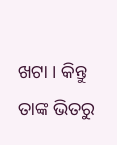ଖଟା । କିନ୍ତୁ ତାଙ୍କ ଭିତରୁ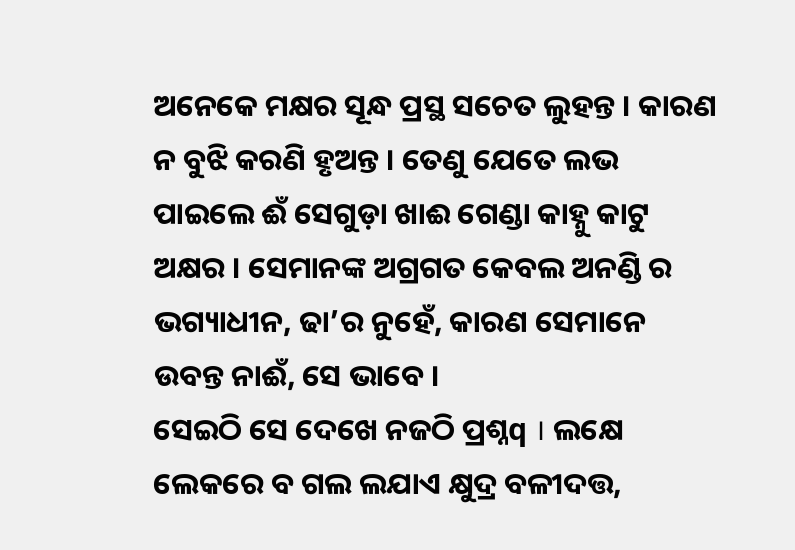ଅନେକେ ମକ୍ଷର ସୂନ୍ଧ ପ୍ରସ୍ଥ ସଚେତ ଲୁହନ୍ତ । କାରଣ ନ ବୁଝି କରଣି ହୃଅନ୍ତ । ତେଣୁ ଯେତେ ଲଭ ପାଇଲେ ଈଁ ସେଗୁଡ଼ା ଖାଈ ଗେଣ୍ଡା କାହ୍ନୁ କାଟୁ ଅକ୍ଷର । ସେମାନଙ୍କ ଅଗ୍ରଗତ କେବଲ ଅନଣ୍ଡି ର ଭଗ୍ୟାଧୀନ, ଢା’ର ନୁହେଁ, କାରଣ ସେମାନେ ଉବନ୍ତ ନାଈଁ, ସେ ଭାବେ ।
ସେଇଠି ସେ ଦେଖେ ନଜଠି ପ୍ରଶ୍ନq । ଲକ୍ଷେ ଲେକରେ ବ ଗଲ ଲଯାଏ କ୍ଷୁଦ୍ର ବଳୀଦତ୍ତ,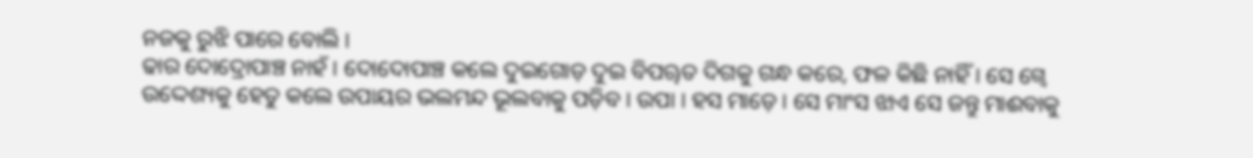ନଜକୁ ରୁଝି ପାରେ ବୋଲି ।
ଢାର ଦୋଦ୍ରୋପାଞ୍ଚ ନାହଁ । ଦୋଦୋପାଞ୍ଚ କଲେ ଦୁଇଗୋଡ଼ ଦୁଇ ବିପୠତ ଦିଗକୁ ଗନ୍ଧ କରେ, ଫଳ କିଛି ନାହିଁ । ସେ ଗ୍ବେ ଉଦ୍ଦେଶ୍ୟକୁ ହେତୁ କଲେ ଉପାୟର ଭଲମନ୍ଦ ଭୂଲବାକୁ ପଡ଼ିବ । ଉପା । ହସ ମାଡ଼େ । ସେ ମାଂସ ଝାଏ ସେ ଜନ୍ତୁ ମାଈବାକୁ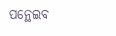ପନ୍ଥେଇବ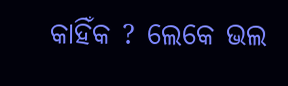କାହିଁକ ? ଲେକେ ଭଲ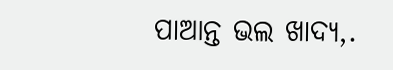ପାଆନ୍ତ ଭଲ ଖାଦ୍ୟ,.